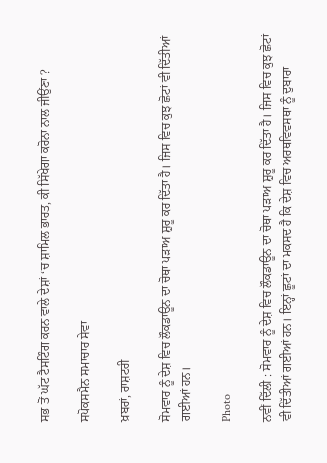ਸਭ ਤੋਂ ਘੱਟ ਟੈਸਟਿੰਗ ਕਰਨ ਵਾਲੇ ਦੇਸ਼ਾਂ ‘ਚ ਸ਼ਾਮਿਲ ਭਾਰਤ, ਕੀ ਸਿੱਖੇਗਾ ਕਰੋਨਾ ਨਾਲ ਜੀਉਂਣਾ ?

ਸਪੋਕਸਮੈਨ ਸਮਾਚਾਰ ਸੇਵਾ

ਖ਼ਬਰਾਂ, ਰਾਸ਼ਟਰੀ

ਸੋਮਵਾਰ ਨੂੰ ਦੇਸ਼ ਵਿਚ ਲੌਕਡਾਊਨ ਦਾ ਚੋਥਾ ਪੜਾਅ ਸ਼ੁਰੂ ਕਰ ਦਿੱਤਾ ਹੈ। ਜਿਸ ਵਿਚ ਕੁਝ ਛੋਟਾਂ ਵੀ ਦਿੱਤੀਆਂ ਗਈਆਂ ਹਨ।

Photo

ਨਵੀਂ ਦਿੱਲੀ : ਸੋਮਵਾਰ ਨੂੰ ਦੇਸ਼ ਵਿਚ ਲੌਕਡਾਊਨ ਦਾ ਚੋਥਾ ਪੜਾਅ ਸ਼ੁਰੂ ਕਰ ਦਿੱਤਾ ਹੈ। ਜਿਸ ਵਿਚ ਕੁਝ ਛੋਟਾਂ ਵੀ ਦਿੱਤੀਆਂ ਗਈਆਂ ਹਨ। ਇਨ੍ਹਾਂ ਛੂਟਾਂ ਦਾ ਮਕਸਦ ਹੈ ਕਿ ਦੇਸ਼ ਵਿਚ ਅਰਥਵਿਵਸਥਾ ਨੂੰ ਦੁਬਾਰਾ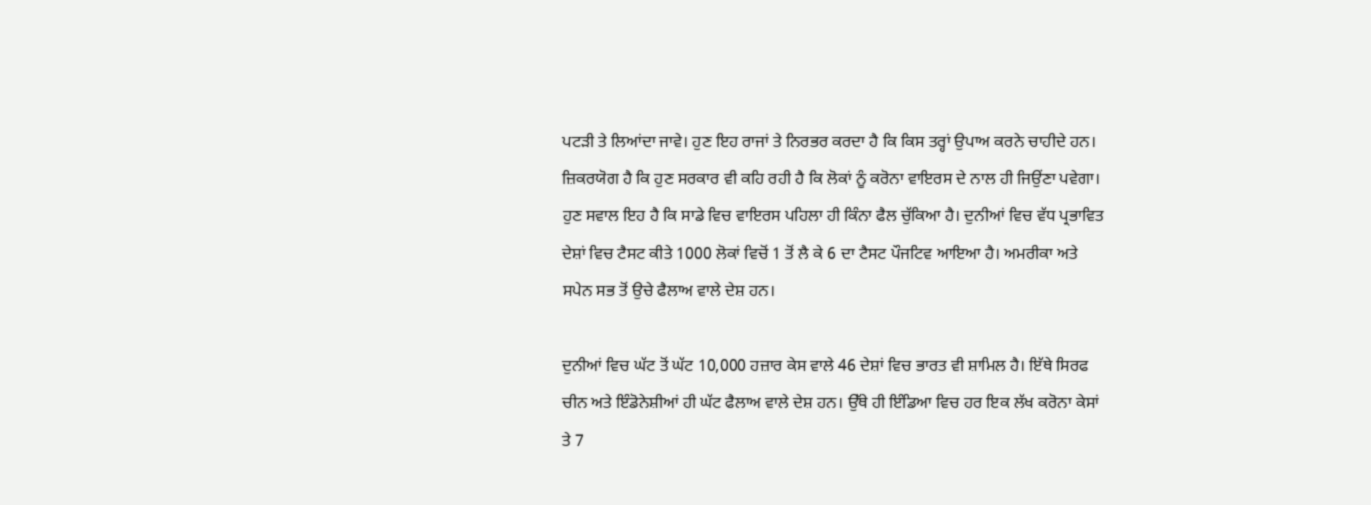ਪਟੜੀ ਤੇ ਲਿਆਂਦਾ ਜਾਵੇ। ਹੁਣ ਇਹ ਰਾਜਾਂ ਤੇ ਨਿਰਭਰ ਕਰਦਾ ਹੈ ਕਿ ਕਿਸ ਤਰ੍ਹਾਂ ਉਪਾਅ ਕਰਨੇ ਚਾਹੀਦੇ ਹਨ। ਜ਼ਿਕਰਯੋਗ ਹੈ ਕਿ ਹੁਣ ਸਰਕਾਰ ਵੀ ਕਹਿ ਰਹੀ ਹੈ ਕਿ ਲੋਕਾਂ ਨੂੰ ਕਰੋਨਾ ਵਾਇਰਸ ਦੇ ਨਾਲ ਹੀ ਜਿਉਂਣਾ ਪਵੇਗਾ। ਹੁਣ ਸਵਾਲ ਇਹ ਹੈ ਕਿ ਸਾਡੇ ਵਿਚ ਵਾਇਰਸ ਪਹਿਲਾ ਹੀ ਕਿੰਨਾ ਫੈਲ ਚੁੱਕਿਆ ਹੈ। ਦੁਨੀਆਂ ਵਿਚ ਵੱਧ ਪ੍ਰਭਾਵਿਤ ਦੇਸ਼ਾਂ ਵਿਚ ਟੈਸਟ ਕੀਤੇ 1000 ਲੋਕਾਂ ਵਿਚੋਂ 1 ਤੋਂ ਲੈ ਕੇ 6 ਦਾ ਟੈਸਟ ਪੌਜਟਿਵ ਆਇਆ ਹੈ। ਅਮਰੀਕਾ ਅਤੇ ਸਪੇਨ ਸਭ ਤੋਂ ਉਚੇ ਫੈਲਾਅ ਵਾਲੇ ਦੇਸ਼ ਹਨ।

ਦੁਨੀਆਂ ਵਿਚ ਘੱਟ ਤੋਂ ਘੱਟ 10,000 ਹਜ਼ਾਰ ਕੇਸ ਵਾਲੇ 46 ਦੇਸ਼ਾਂ ਵਿਚ ਭਾਰਤ ਵੀ ਸ਼ਾਮਿਲ ਹੈ। ਇੱਥੇ ਸਿਰਫ ਚੀਨ ਅਤੇ ਇੰਡੋਨੇਸ਼ੀਆਂ ਹੀ ਘੱਟ ਫੈਲਾਅ ਵਾਲੇ ਦੇਸ਼ ਹਨ। ਉੱਥੇ ਹੀ ਇੰਡਿਆ ਵਿਚ ਹਰ ਇਕ ਲੱਖ ਕਰੋਨਾ ਕੇਸਾਂ ਤੇ 7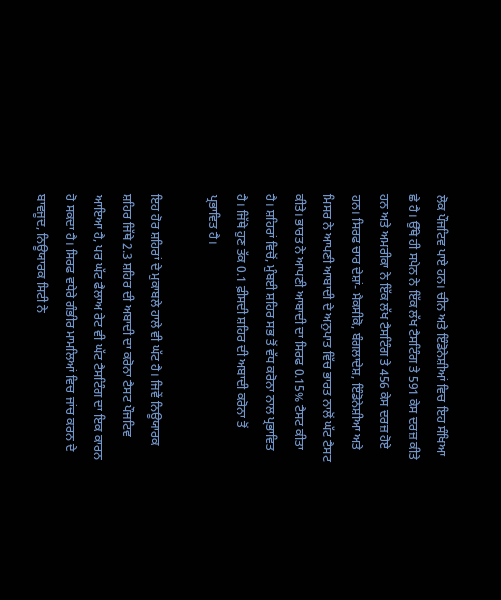ਲੋਕ ਪੌਜਟਿਵ ਪਾਏ ਹਨ। ਚੀਨ ਅਤੇ ਇੰਡੋਨੇਸ਼ੀਆਂ ਵਿਚ ਇਹ ਸੰਖਿਆ ਛੇ ਹੈ। ਉੱਥੇ ਹੀ ਸਪੇਨ ਨੇ ਇੱਕ ਲੱਖ ਟੈਸਟਿੰਗ ਤੇ 591 ਕੇਸ ਦਰਜ਼ ਕੀਤੇ ਹਨ ਅਤੇ ਅਮਰੀਕਾ ਨੇ ਇੱਕ ਲੱਖ ਟੈਸਟਿੰਗ ਤੇ 456 ਕੇਸ ਦਰਜ਼ ਹੋਏ ਹਨ। ਸਿਰਫ ਚਾਰ ਦੇਸ਼ਾਂ- ਮੈਕਸੀਕੋ, ਬੰਗਲਾਦੇਸ਼, ਇੰਡੋਨੇਸ਼ੀਆ ਅਤੇ ਮਿਸਰ ਨੇ ਆਪਣੀ ਆਬਾਦੀ ਦੇ ਅਨੁਪਾਤ ਵਿੱਚ ਭਾਰਤ ਨਾਲੋਂ ਘੱਟ ਟੈਸਟ ਕੀਤੇ। ਭਾਰਤ ਨੇ ਆਪਣੀ ਆਬਾਦੀ ਦਾ ਸਿਰਫ 0.15% ਟੈਸਟ ਕੀਤਾ ਹੈ। ਸ਼ਹਿਰਾਂ ਵਿਚੋਂ, ਮੁੰਬਈ ਸ਼ਹਿਰ ਸਭ ਤੋਂ ਵੱਧ ਕਰੋਨਾ ਨਾਲ ਪ੍ਰਭਾਵਿਤ ਹੈ। ਜਿੱਥੇ ਹੁਣ ਤੱਕ 0.1 ਫ਼ੀਸਦੀ ਸ਼ਹਿਰ ਦੀ ਅਬਾਦੀ ਕਰੋਨਾ ਤੋਂ ਪ੍ਰਭਾਵਿਤ ਹੈ।

ਇਹ ਹੋਰ ਸ਼ਹਿਰਾਂ ਦੇ ਮੁਕਾਬਲੇ ਹਾਲੇ ਵੀ ਘੱਟ ਹੈ। ਜਿਵੇਂ ਨਿਊਯਾਰਕ ਸ਼ਹਿਰ ਜਿੱਥੇ 2.3 ਸ਼ਹਿਰ ਦੀ ਅਬਾਦੀ ਦਾ ਕਰੋਨਾ ਟੈਸਟ ਪੌਜਟਿਵ ਆਇਆ ਹੈ, ਪਰ ਘੱਟ ਫੈਲਾਅ ਰੇਟ ਵੀ ਘੱਟ ਟੈਸਟਿੰਗ ਦਾ ਇਕ ਕਾਰਨ ਹੋ ਸਕਦਾ ਹੈ। ਸਿਰਫ ਵਧੇਰੇ ਗੰਭੀਰ ਮਾਮਲਿਆਂ ਵਿਚ ਜਾਂਚ ਕਰਨ ਦੇ ਬਾਵਜੂਦ, ਨਿਊਯਾਰਕ ਸਿਟੀ ਨੇ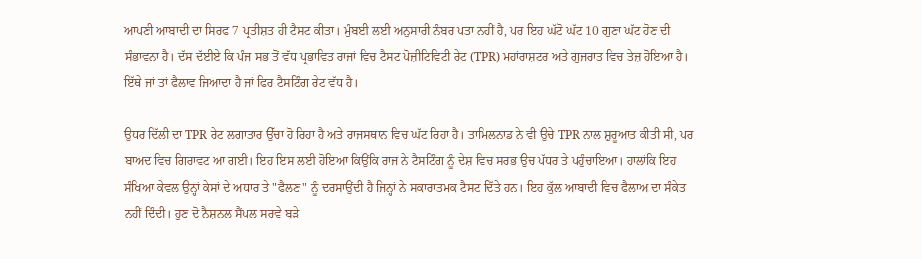ਆਪਣੀ ਆਬਾਦੀ ਦਾ ਸਿਰਫ 7 ਪ੍ਰਤੀਸ਼ਤ ਹੀ ਟੈਸਟ ਕੀਤਾ। ਮੁੰਬਈ ਲਈ ਅਨੁਸਾਰੀ ਨੰਬਰ ਪਤਾ ਨਹੀਂ ਹੈ, ਪਰ ਇਹ ਘੱਟੋ ਘੱਟ 10 ਗੁਣਾ ਘੱਟ ਹੋਣ ਦੀ ਸੰਭਾਵਨਾ ਹੈ। ਦੱਸ ਦੱਈਏ ਕਿ ਪੰਜ ਸਭ ਤੋਂ ਵੱਧ ਪ੍ਰਭਾਵਿਤ ਰਾਜਾਂ ਵਿਚ ਟੈਸਟ ਪੋਜ਼ੀਟਿਵਿਟੀ ਰੇਟ (TPR) ਮਹਾਂਰਾਸ਼ਟਰ ਅਤੇ ਗੁਜਰਾਤ ਵਿਚ ਤੇਜ਼ ਹੋਇਆ ਹੈ। ਇੱਥੇ ਜਾਂ ਤਾਂ ਫੈਲਾਵ ਜਿਆਦਾ ਹੈ ਜਾਂ ਫਿਰ ਟੈਸਟਿੰਗ ਰੇਟ ਵੱਧ ਹੈ।

ਉਧਰ ਦਿੱਲੀ ਦਾ TPR ਰੇਟ ਲਗਾਤਾਰ ਉੱਚਾ ਹੋ ਰਿਹਾ ਹੈ ਅਤੇ ਰਾਜਸਥਾਨ ਵਿਚ ਘੱਟ ਰਿਹਾ ਹੈ। ਤਾਮਿਲਨਾਡ ਨੇ ਵੀ ਉਚੇ TPR ਨਾਲ ਸ਼ੁਰੂਆਤ ਕੀਤੀ ਸੀ, ਪਰ ਬਾਅਦ ਵਿਚ ਗਿਰਾਵਟ ਆ ਗਈ। ਇਹ ਇਸ ਲਈ ਹੋਇਆ ਕਿਉਂਕਿ ਰਾਜ ਨੇ ਟੈਸਟਿੰਗ ਨੂੰ ਦੇਸ਼ ਵਿਚ ਸਰਭ ਉਚ ਪੱਧਰ ਤੇ ਪਹੁੰਚਾਇਆ। ਹਾਲਾਂਕਿ ਇਹ ਸੰਖਿਆ ਕੇਵਲ ਉਨ੍ਹਾਂ ਕੇਸਾਂ ਦੇ ਅਧਾਰ ਤੇ "ਫੈਲਣ" ਨੂੰ ਦਰਸਾਉਂਦੀ ਹੈ ਜਿਨ੍ਹਾਂ ਨੇ ਸਕਾਰਾਤਮਕ ਟੈਸਟ ਦਿੱਤੇ ਹਨ। ਇਹ ਕੁੱਲ ਆਬਾਦੀ ਵਿਚ ਫੈਲਾਅ ਦਾ ਸੰਕੇਤ ਨਹੀਂ ਦਿੰਦੀ। ਹੁਣ ਦੋ ਨੈਸ਼ਨਲ ਸੈਂਪਲ ਸਰਵੇ ਬੜੇ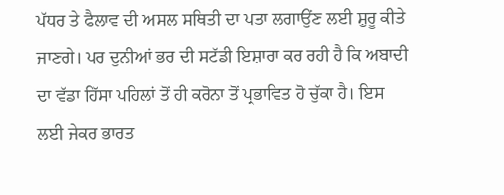ਪੱਧਰ ਤੇ ਫੈਲਾਵ ਦੀ ਅਸਲ ਸਥਿਤੀ ਦਾ ਪਤਾ ਲਗਾਉਂਣ ਲਈ ਸ਼ੁਰੂ ਕੀਤੇ ਜਾਣਗੇ। ਪਰ ਦੁਨੀਆਂ ਭਰ ਦੀ ਸਟੱਡੀ ਇਸ਼ਾਰਾ ਕਰ ਰਹੀ ਹੈ ਕਿ ਅਬਾਦੀ ਦਾ ਵੱਡਾ ਹਿੱਸਾ ਪਹਿਲਾਂ ਤੋਂ ਹੀ ਕਰੋਨਾ ਤੋਂ ਪ੍ਰਭਾਵਿਤ ਹੋ ਚੁੱਕਾ ਹੈ। ਇਸ ਲਈ ਜੇਕਰ ਭਾਰਤ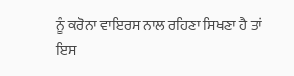ਨੂੰ ਕਰੋਨਾ ਵਾਇਰਸ ਨਾਲ ਰਹਿਣਾ ਸਿਖਣਾ ਹੈ ਤਾਂ ਇਸ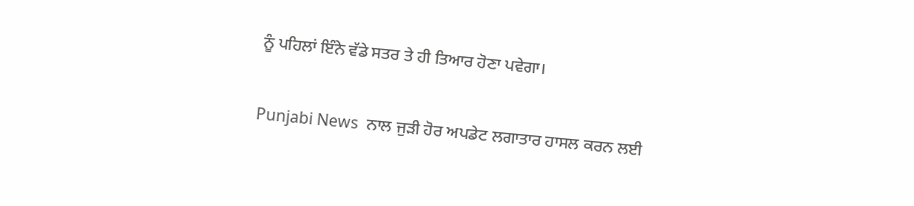ਨੂੰ ਪਹਿਲਾਂ ਇੰਨੇ ਵੱਡੇ ਸਤਰ ਤੇ ਹੀ ਤਿਆਰ ਹੋਣਾ ਪਵੇਗਾ।

Punjabi News  ਨਾਲ ਜੁੜੀ ਹੋਰ ਅਪਡੇਟ ਲਗਾਤਾਰ ਹਾਸਲ ਕਰਨ ਲਈ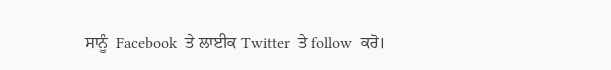ਸਾਨੂੰ  Facebook  ਤੇ ਲਾਈਕ Twitter  ਤੇ follow  ਕਰੋ।